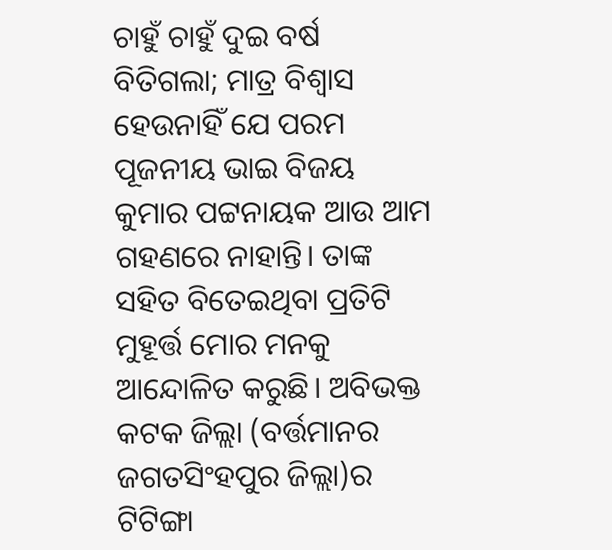ଚାହୁଁ ଚାହୁଁ ଦୁଇ ବର୍ଷ ବିତିଗଲା; ମାତ୍ର ବିଶ୍ୱାସ ହେଉନାହିଁ ଯେ ପରମ ପୂଜନୀୟ ଭାଇ ବିଜୟ କୁମାର ପଟ୍ଟନାୟକ ଆଉ ଆମ ଗହଣରେ ନାହାନ୍ତି। ତାଙ୍କ ସହିତ ବିତେଇଥିବା ପ୍ରତିଟି ମୁହୂର୍ତ୍ତ ମୋର ମନକୁ ଆନ୍ଦୋଳିତ କରୁଛି। ଅବିଭକ୍ତ କଟକ ଜିଲ୍ଲା (ବର୍ତ୍ତମାନର ଜଗତସିଂହପୁର ଜିଲ୍ଲା)ର ଟିଟିଙ୍ଗା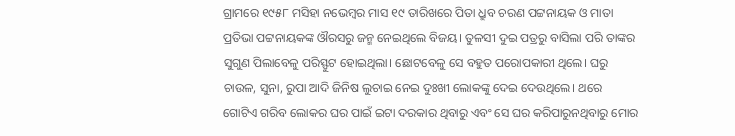ଗ୍ରାମରେ ୧୯୫୮ ମସିହା ନଭେମ୍ବର ମାସ ୧୯ ତାରିଖରେ ପିତା ଧ୍ରୁବ ଚରଣ ପଟ୍ଟନାୟକ ଓ ମାତା ପ୍ରତିଭା ପଟ୍ଟନାୟକଙ୍କ ଔରସରୁ ଜନ୍ମ ନେଇଥିଲେ ବିଜୟ। ତୁଳସୀ ଦୁଇ ପତ୍ରରୁ ବାସିଲା ପରି ତାଙ୍କର ସୁଗୁଣ ପିଲାବେଳୁ ପରିସ୍ଫୁଟ ହୋଇଥିଲା। ଛୋଟବେଳୁ ସେ ବହୁତ ପରୋପକାରୀ ଥିଲେ। ଘରୁ ଚାଉଳ, ସୁନା, ରୁପା ଆଦି ଜିନିଷ ଲୁଚାଇ ନେଇ ଦୁଃଖୀ ଲୋକଙ୍କୁ ଦେଇ ଦେଉଥିଲେ। ଥରେ ଗୋଟିଏ ଗରିବ ଲୋକର ଘର ପାଇଁ ଇଟା ଦରକାର ଥିବାରୁ ଏବଂ ସେ ଘର କରିପାରୁନଥିବାରୁ ମୋର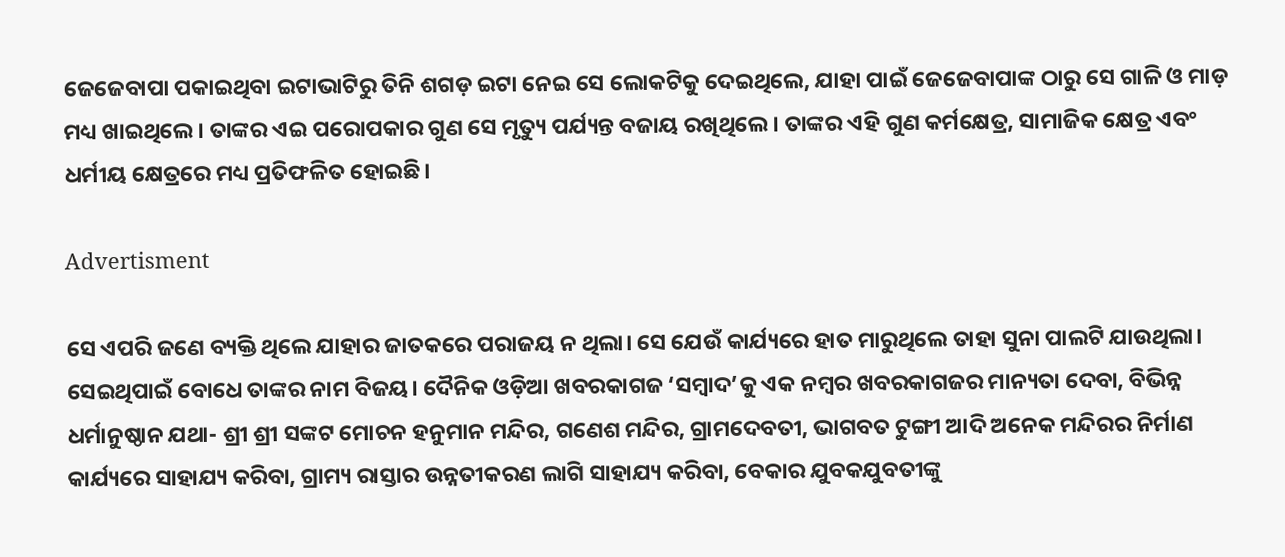ଜେଜେବାପା ପକାଇଥିବା ଇଟାଭାଟିରୁ ତିନି ଶଗଡ଼ ଇଟା ନେଇ ସେ ଲୋକଟିକୁ ଦେଇଥିଲେ, ଯାହା ପାଇଁ ଜେଜେବାପାଙ୍କ ଠାରୁ ସେ ଗାଳି ଓ ମାଡ଼ ମଧ୍ୟ ଖାଇଥିଲେ। ତାଙ୍କର ଏଇ ପରୋପକାର ଗୁଣ ସେ ମୃତ୍ୟୁ ପର୍ଯ୍ୟନ୍ତ ବଜାୟ ରଖିଥିଲେ। ତାଙ୍କର ଏହି ଗୁଣ କର୍ମକ୍ଷେତ୍ର, ସାମାଜିକ କ୍ଷେତ୍ର ଏବଂ ଧର୍ମୀୟ କ୍ଷେତ୍ରରେ ମଧ୍ୟ ପ୍ରତିଫଳିତ ହୋଇଛି।

Advertisment

ସେ ଏପରି ଜଣେ ବ୍ୟକ୍ତି ଥିଲେ ଯାହାର ଜାତକରେ ପରାଜୟ ନ ଥିଲା। ସେ ଯେଉଁ କାର୍ଯ୍ୟରେ ହାତ ମାରୁଥିଲେ ତାହା ସୁନା ପାଲଟି ଯାଉଥିଲା। ସେଇଥିପାଇଁ ବୋଧେ ତାଙ୍କର ନାମ ବିଜୟ। ଦୈନିକ ଓଡ଼ିଆ ଖବରକାଗଜ ‘ସମ୍ବାଦ’କୁ ଏକ ନମ୍ବର ଖବରକାଗଜର ମାନ୍ୟତା ଦେବା, ବିଭିନ୍ନ ଧର୍ମାନୁଷ୍ଠାନ ଯଥା- ଶ୍ରୀ ଶ୍ରୀ ସଙ୍କଟ ମୋଚନ ହନୁମାନ ମନ୍ଦିର, ଗଣେଶ ମନ୍ଦିର, ଗ୍ରାମଦେବତୀ, ଭାଗବତ ଟୁଙ୍ଗୀ ଆଦି ଅନେକ ମନ୍ଦିରର ନିର୍ମାଣ କାର୍ଯ୍ୟରେ ସାହାଯ୍ୟ କରିବା, ଗ୍ରାମ୍ୟ ରାସ୍ତାର ଉନ୍ନତୀକରଣ ଲାଗି ସାହାଯ୍ୟ କରିବା, ବେକାର ଯୁବକଯୁବତୀଙ୍କୁ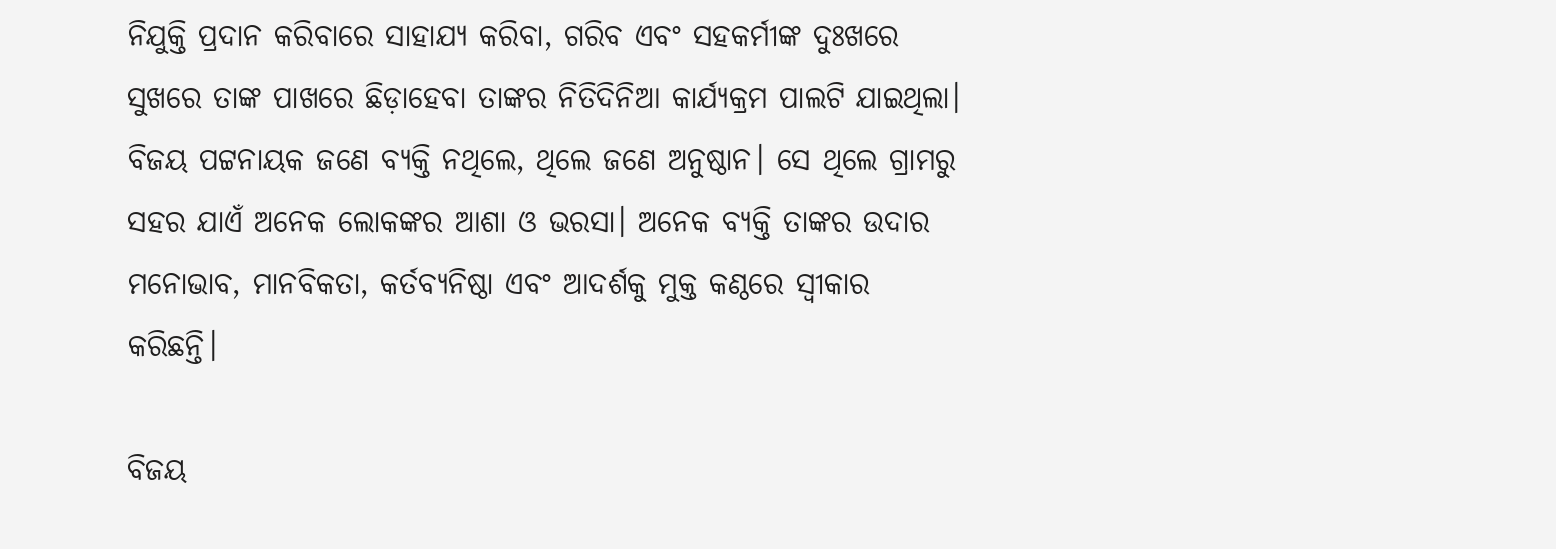ନିଯୁକ୍ତି ପ୍ରଦାନ କରିବାରେ ସାହାଯ୍ୟ କରିବା, ଗରିବ ଏବଂ ସହକର୍ମୀଙ୍କ ଦୁଃଖରେ ସୁଖରେ ତାଙ୍କ ପାଖରେ ଛିଡ଼ାହେବା ତାଙ୍କର ନିତିଦିନିଆ କାର୍ଯ୍ୟକ୍ରମ ପାଲଟି ଯାଇଥିଲା। ବିଜୟ ପଟ୍ଟନାୟକ ଜଣେ ବ୍ୟକ୍ତି ନଥିଲେ, ଥିଲେ ଜଣେ ଅନୁଷ୍ଠାନ। ସେ ଥିଲେ ଗ୍ରାମରୁ ସହର ଯାଏଁ ଅନେକ ଲୋକଙ୍କର ଆଶା ଓ ଭରସା। ଅନେକ ବ୍ୟକ୍ତି ତାଙ୍କର ଉଦାର ମନୋଭାବ, ମାନବିକତା, କର୍ତବ୍ୟନିଷ୍ଠା ଏବଂ ଆଦର୍ଶକୁ ମୁକ୍ତ କଣ୍ଠରେ ସ୍ୱୀକାର କରିଛନ୍ତି।

ବିଜୟ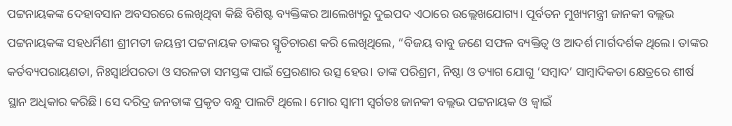ପଟ୍ଟନାୟକଙ୍କ ଦେହାବସାନ ଅବସରରେ ଲେଖିଥିବା କିଛି ବିଶିଷ୍ଟ ବ୍ୟକ୍ତିଙ୍କର ଆଲେଖ୍ୟରୁ ଦୁଇପଦ ଏଠାରେ ଉଲ୍ଲେଖଯୋଗ୍ୟ। ପୂର୍ବତନ ମୁଖ୍ୟମନ୍ତ୍ରୀ ଜାନକୀ ବଲ୍ଲଭ ପଟ୍ଟନାୟକଙ୍କ ସହଧର୍ମିଣୀ ଶ୍ରୀମତୀ ଜୟନ୍ତୀ ପଟ୍ଟନାୟକ ତାଙ୍କର ସ୍ମୃତିଚାରଣ କରି ଲେଖିଥିଲେ, “ବିଜୟ ବାବୁ ଜଣେ ସଫଳ ବ୍ୟକ୍ତିତ୍ୱ ଓ ଆଦର୍ଶ ମାର୍ଗଦର୍ଶକ ଥିଲେ। ତାଙ୍କର କର୍ତବ୍ୟପରାୟଣତା, ନିଃସ୍ୱାର୍ଥପରତା ଓ ସରଳତା ସମସ୍ତଙ୍କ ପାଇଁ ପ୍ରେରଣାର ଉତ୍ସ ହେଉ। ତାଙ୍କ ପରିଶ୍ରମ, ନିଷ୍ଠା ଓ ତ୍ୟାଗ ଯୋଗୁ ‘ସମ୍ବାଦ’ ସାମ୍ବାଦିକତା କ୍ଷେତ୍ରରେ ଶୀର୍ଷ ସ୍ଥାନ ଅଧିକାର କରିଛି। ସେ ଦରିଦ୍ର ଜନତାଙ୍କ ପ୍ରକୃତ ବନ୍ଧୁ ପାଲଟି ଥିଲେ। ମୋର ସ୍ୱାମୀ ସ୍ୱର୍ଗତଃ ଜାନକୀ ବଲ୍ଲଭ ପଟ୍ଟନାୟକ ଓ ଜ୍ୱାଇଁ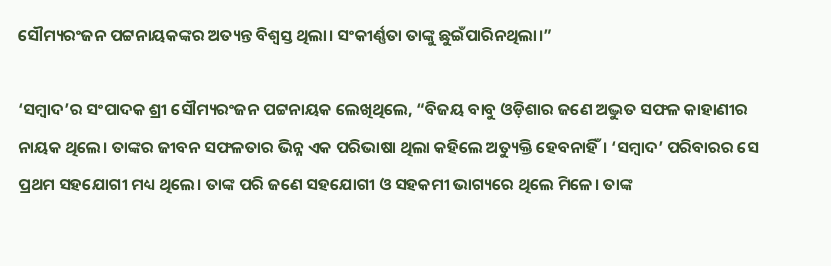ସୌମ୍ୟରଂଜନ ପଟ୍ଟନାୟକଙ୍କର ଅତ୍ୟନ୍ତ ବିଶ୍ୱସ୍ତ ଥିଲା। ସଂକୀର୍ଣ୍ଣତା ତାଙ୍କୁ ଛୁଇଁପାରିନଥିଲା।”

‘ସମ୍ବାଦ’ର ସଂପାଦକ ଶ୍ରୀ ସୌମ୍ୟରଂଜନ ପଟ୍ଟନାୟକ ଲେଖିଥିଲେ, “ବିଜୟ ବାବୁ ଓଡ଼ିଶାର ଜଣେ ଅଦ୍ଭୁତ ସଫଳ କାହାଣୀର ନାୟକ ଥିଲେ। ତାଙ୍କର ଜୀବନ ସଫଳତାର ଭିନ୍ନ ଏକ ପରିଭାଷା ଥିଲା କହିଲେ ଅତ୍ୟୁକ୍ତି ହେବନାହିଁ। ‘ସମ୍ବାଦ’ ପରିବାରର ସେ ପ୍ରଥମ ସହଯୋଗୀ ମଧ୍ୟ ଥିଲେ। ତାଙ୍କ ପରି ଜଣେ ସହଯୋଗୀ ଓ ସହକମୀ ଭାଗ୍ୟରେ ଥିଲେ ମିଳେ। ତାଙ୍କ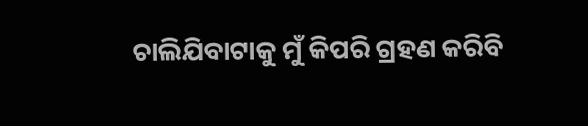ଚାଲିଯିବାଟାକୁ ମୁଁ କିପରି ଗ୍ରହଣ କରିବି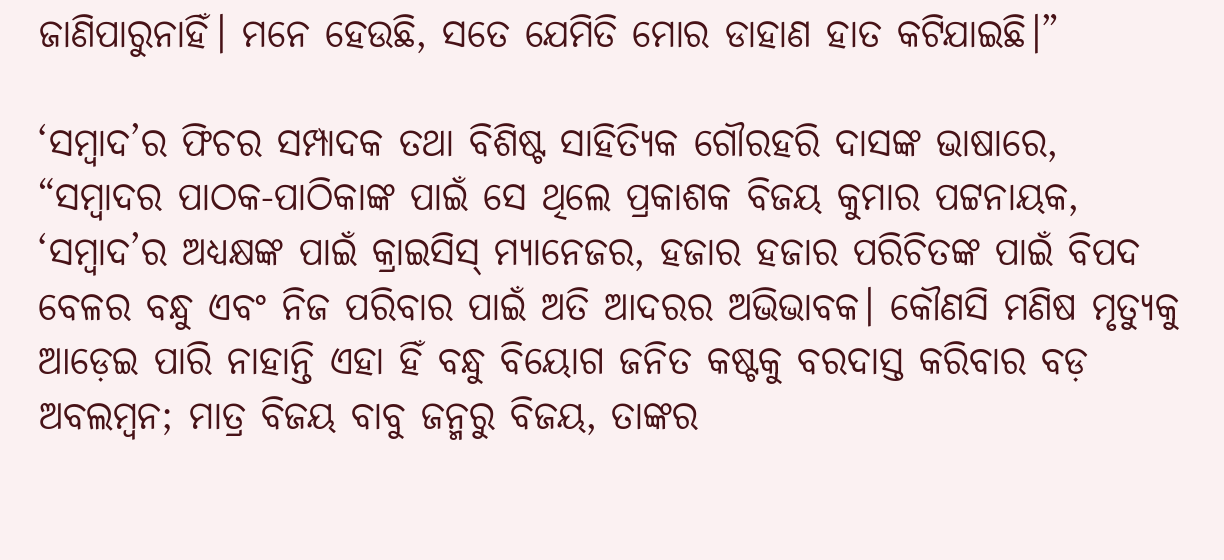ଜାଣିପାରୁନାହିଁ। ମନେ ହେଉଛି, ସତେ ଯେମିତି ମୋର ଡାହାଣ ହାତ କଟିଯାଇଛି।”

‘ସମ୍ବାଦ’ର ଫିଚର ସମ୍ପାଦକ ତଥା ବିଶିଷ୍ଟ ସାହିତ୍ୟିକ ଗୌରହରି ଦାସଙ୍କ ଭାଷାରେ, “ସମ୍ବାଦର ପାଠକ-ପାଠିକାଙ୍କ ପାଇଁ ସେ ଥିଲେ ପ୍ରକାଶକ ବିଜୟ କୁମାର ପଟ୍ଟନାୟକ, ‘ସମ୍ବାଦ’ର ଅଧ୍ୟକ୍ଷଙ୍କ ପାଇଁ କ୍ରାଇସିସ୍ ମ୍ୟାନେଜର, ହଜାର ହଜାର ପରିଚିତଙ୍କ ପାଇଁ ବିପଦ ବେଳର ବନ୍ଧୁ ଏବଂ ନିଜ ପରିବାର ପାଇଁ ଅତି ଆଦରର ଅଭିଭାବକ। କୌଣସି ମଣିଷ ମୃତ୍ୟୁକୁ ଆଡ଼େଇ ପାରି ନାହାନ୍ତି ଏହା ହିଁ ବନ୍ଧୁ ବିୟୋଗ ଜନିତ କଷ୍ଟକୁ ବରଦାସ୍ତ କରିବାର ବଡ଼ ଅବଲମ୍ବନ; ମାତ୍ର ବିଜୟ ବାବୁ ଜନ୍ମରୁ ବିଜୟ, ତାଙ୍କର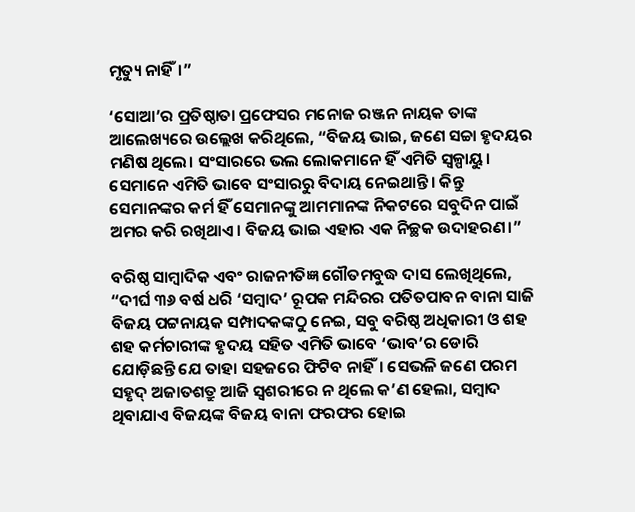ମୃତ୍ୟୁ ନାହିଁ।”

‘ସୋଆ’ର ପ୍ରତିଷ୍ଠାତା ପ୍ରଫେସର ମନୋଜ ରଞ୍ଜନ ନାୟକ ତାଙ୍କ ଆଲେଖ୍ୟରେ ଉଲ୍ଲେଖ କରିଥିଲେ, “ବିଜୟ ଭାଇ, ଜଣେ ସଚ୍ଚା ହୃଦୟର ମଣିଷ ଥିଲେ। ସଂସାରରେ ଭଲ ଲୋକମାନେ ହିଁ ଏମିତି ସ୍ୱଳ୍ପାୟୁ। ସେମାନେ ଏମିତି ଭାବେ ସଂସାରରୁ ବିଦାୟ ନେଇଥାନ୍ତି। କିନ୍ତୁ ସେମାନଙ୍କର କର୍ମ ହିଁ ସେମାନଙ୍କୁ ଆମମାନଙ୍କ ନିକଟରେ ସବୁଦିନ ପାଇଁ ଅମର କରି ରଖିଥାଏ। ବିଜୟ ଭାଇ ଏହାର ଏକ ନିଚ୍ଛକ ଉଦାହରଣ।”

ବରିଷ୍ଠ ସାମ୍ବାଦିକ ଏବଂ ରାଜନୀତିଜ୍ଞ ଗୌତମବୁଦ୍ଧ ଦାସ ଲେଖିଥିଲେ, “ଦୀର୍ଘ ୩୬ ବର୍ଷ ଧରି ‘ସମ୍ବାଦ’ ରୂପକ ମନ୍ଦିରର ପତିତପାବନ ବାନା ସାଜି ବିଜୟ ପଟ୍ଟନାୟକ ସମ୍ପାଦକଙ୍କଠୁ ନେଇ, ସବୁ ବରିଷ୍ଠ ଅଧିକାରୀ ଓ ଶହ ଶହ କର୍ମଚାରୀଙ୍କ ହୃଦୟ ସହିତ ଏମିତି ଭାବେ ‘ଭାବ’ର ଡୋରି ଯୋଡ଼ିଛନ୍ତି ଯେ ତାହା ସହଜରେ ଫିଟିବ ନାହିଁ। ସେଭଳି ଜଣେ ପରମ ସହୃଦ୍ ଅଜାତଶତ୍ରୁ ଆଜି ସ୍ୱଶରୀରେ ନ ଥିଲେ କ’ଣ ହେଲା, ସମ୍ବାଦ ଥିବାଯାଏ ବିଜୟଙ୍କ ବିଜୟ ବାନା ଫରଫର ହୋଇ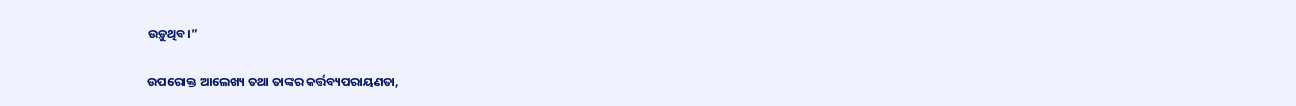ଉଡ଼ୁଥିବ।”

ଉପରୋକ୍ତ ଆଲେଖ୍ୟ ତଥା ତାଙ୍କର କର୍ତ୍ତବ୍ୟପରାୟଣତା,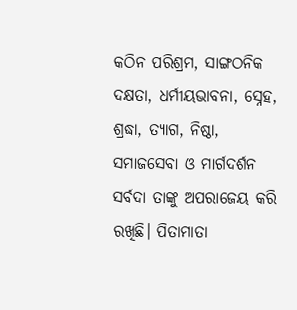କଠିନ ପରିଶ୍ରମ, ସାଙ୍ଗଠନିକ ଦକ୍ଷତା, ଧର୍ମୀୟଭାବନା, ସ୍ନେହ, ଶ୍ରଦ୍ଧା, ତ୍ୟାଗ, ନିଷ୍ଠା, ସମାଜସେବା ଓ ମାର୍ଗଦର୍ଶନ ସର୍ବଦା ତାଙ୍କୁ ଅପରାଜେୟ କରି ରଖିଛି। ପିତାମାତା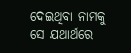ଦେଇଥିବା ନାମକୁ ସେ ଯଥାର୍ଥରେ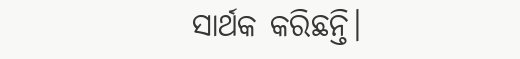ସାର୍ଥକ କରିଛନ୍ତି।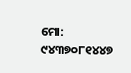ମୋ: ୯୪୩୭୦୮୧୪୪୭